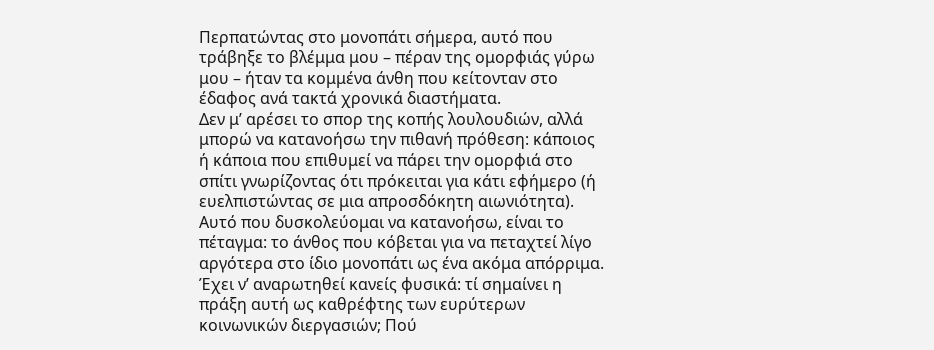Περπατώντας στο μονοπάτι σήμερα, αυτό που τράβηξε το βλέμμα μου – πέραν της ομορφιάς γύρω μου – ήταν τα κομμένα άνθη που κείτονταν στο έδαφος ανά τακτά χρονικά διαστήματα.
Δεν μ’ αρέσει το σπορ της κοπής λουλουδιών, αλλά μπορώ να κατανοήσω την πιθανή πρόθεση: κάποιος ή κάποια που επιθυμεί να πάρει την ομορφιά στο σπίτι γνωρίζοντας ότι πρόκειται για κάτι εφήμερο (ή ευελπιστώντας σε μια απροσδόκητη αιωνιότητα). Αυτό που δυσκολεύομαι να κατανοήσω, είναι το πέταγμα: το άνθος που κόβεται για να πεταχτεί λίγο αργότερα στο ίδιο μονοπάτι ως ένα ακόμα απόρριμα.
Έχει ν’ αναρωτηθεί κανείς φυσικά: τί σημαίνει η πράξη αυτή ως καθρέφτης των ευρύτερων κοινωνικών διεργασιών; Πού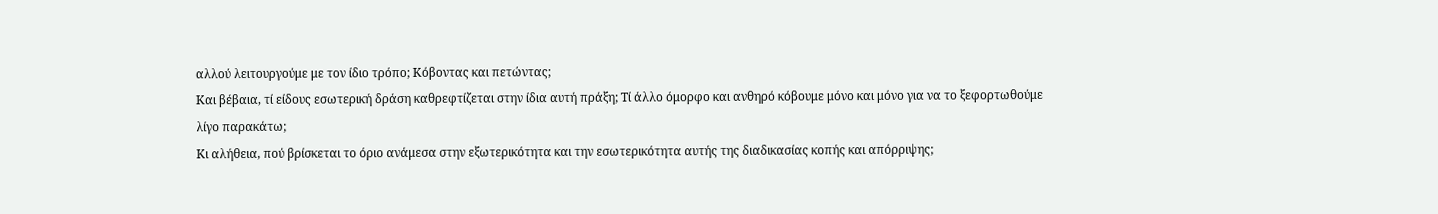αλλού λειτουργούμε με τον ίδιο τρόπο; Κόβοντας και πετώντας;
Και βέβαια, τί είδους εσωτερική δράση καθρεφτίζεται στην ίδια αυτή πράξη; Τί άλλο όμορφο και ανθηρό κόβουμε μόνο και μόνο για να το ξεφορτωθούμε λίγο παρακάτω;
Κι αλήθεια, πού βρίσκεται το όριο ανάμεσα στην εξωτερικότητα και την εσωτερικότητα αυτής της διαδικασίας κοπής και απόρριψης;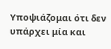Υποψιάζομαι ότι δεν υπάρχει μία και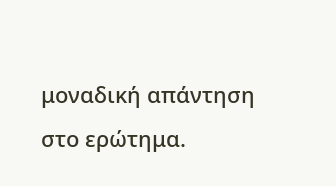μοναδική απάντηση στο ερώτημα.